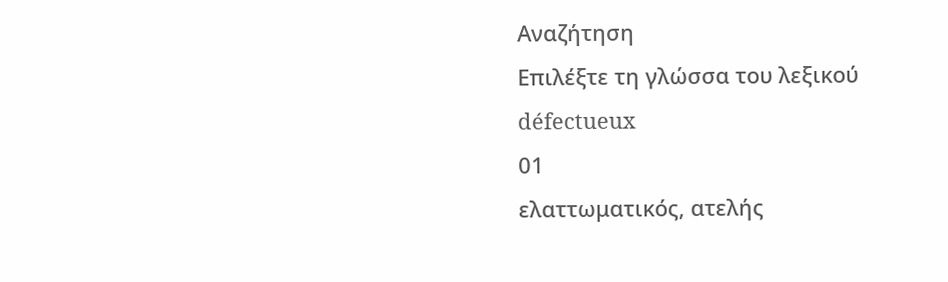Αναζήτηση
Επιλέξτε τη γλώσσα του λεξικού
défectueux
01
ελαττωματικός, ατελής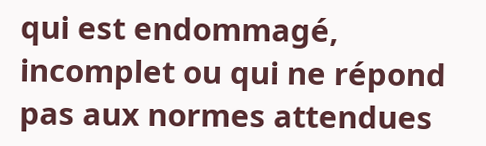qui est endommagé, incomplet ou qui ne répond pas aux normes attendues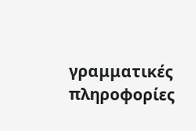γραμματικές πληροφορίες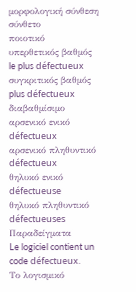μορφολογική σύνθεση
σύνθετο
ποιοτικό
υπερθετικός βαθμός
le plus défectueux
συγκριτικός βαθμός
plus défectueux
διαβαθμίσιμο
αρσενικό ενικό
défectueux
αρσενικό πληθυντικό
défectueux
θηλυκό ενικό
défectueuse
θηλυκό πληθυντικό
défectueuses
Παραδείγματα
Le logiciel contient un code défectueux.
Το λογισμικό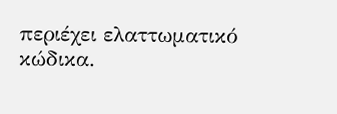περιέχει ελαττωματικό κώδικα.